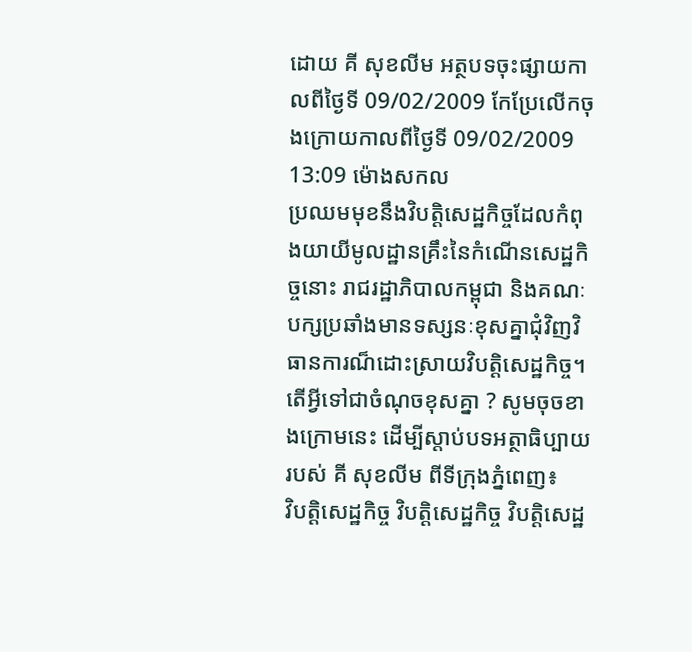ដោយ គី សុខលីម អត្ថបទចុះផ្សាយកាលពីថ្ងៃទី 09/02/2009 កែប្រែលើកចុងក្រោយកាលពីថ្ងៃទី 09/02/2009 13:09 ម៉ោងសកល
ប្រឈមមុខនឹងវិបត្តិសេដ្ឋកិច្ចដែលកំពុងយាយីមូលដ្ឋានគ្រឹះនៃកំណើនសេដ្ឋកិច្ចនោះ រាជរដ្ឋាភិបាលកម្ពុជា និងគណៈបក្សប្រឆាំងមានទស្សនៈខុសគ្នាជុំវិញវិធានការណ៏ដោះស្រាយវិបត្តិសេដ្ឋកិច្ច។ តើអ្វីទៅជាចំណុចខុសគ្នា ? សូមចុចខាងក្រោមនេះ ដើម្បីស្តាប់បទអត្ថាធិប្បាយរបស់ គី សុខលីម ពីទីក្រុងភ្នំពេញ៖
វិបត្តិសេដ្ឋកិច្ច វិបត្តិសេដ្ឋកិច្ច វិបត្តិសេដ្ឋ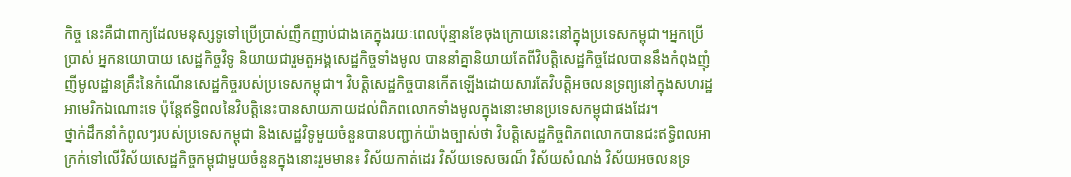កិច្ច នេះគឺជាពាក្យដែលមនុស្សទូទៅប្រើប្រាស់ញឹកញាប់ជាងគេក្នុងរយៈពេលប៉ុន្មានខែចុងក្រោយនេះនៅក្នុងប្រទេសកម្ពុជា។អ្នកប្រើប្រាស់ អ្នកនយោបាយ សេដ្ឋកិច្ចវិទូ និយាយជារួមតួអង្គសេដ្ឋកិច្ចទាំងមូល បាននាំគ្នានិយាយតែពីវិបត្តិសេដ្ឋកិច្ចដែលបាននឹងកំពុងញុំញីមូលដ្ឋានគ្រឹះនៃកំណើនសេដ្ឋកិច្ចរបស់ប្រទេសកម្ពុជា។ វិបត្តិសេដ្ឋកិច្ចបានកើតឡើងដោយសារតែវិបត្តិអចលនទ្រព្យនៅក្នុងសហរដ្ឋអាមេរិកឯណោះទេ ប៉ុន្តែឥទ្ធិពលនៃវិបត្តិនេះបានសាយភាយដល់ពិភពលោកទាំងមូលក្នុងនោះមានប្រទេសកម្ពុជាផងដែរ។
ថ្នាក់ដឹកនាំកំពូលៗរបស់ប្រទេសកម្ពុជា និងសេដ្ឋវិទូមួយចំនួនបានបញ្ជាក់យ៉ាងច្បាស់ថា វិបត្តិសេដ្ឋកិច្ចពិភពលោកបានជះឥទ្ធិពលអាក្រក់ទៅលើវិស័យសេដ្ឋកិច្ចកម្ពុជាមួយចំនួនក្នុងនោះរួមមាន៖ វិស័យកាត់ដេរ វិស័យទេសចរណ៏ វិស័យសំណង់ វិស័យអចលនទ្រ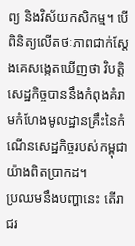ព្យ និងវិស័យកសិកម្ម។ បើពិនិត្យលើតថៈភាពជាក់ស្តែងគេសង្កេតឃើញថា វិបត្តិសេដ្ឋកិច្ចបាននឹងកំពុងគំរាមកំហែងមូលដ្ឋានគ្រឹះនៃកំណើនសេដ្ឋកិច្ចរបស់កម្ពុជាយ៉ាងពិតប្រាកដ។
ប្រឈមនឹងបញ្ហានេះ តើរាជរ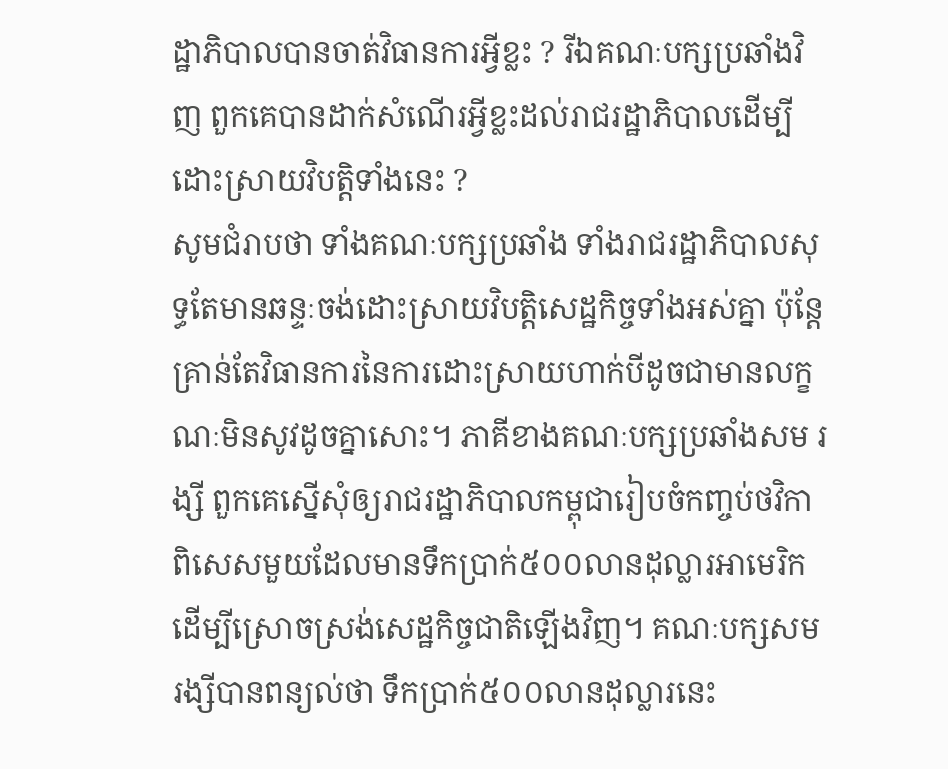ដ្ឋាភិបាលបានចាត់វិធានការអ្វីខ្លះ ? រីឯគណៈបក្សប្រឆាំងវិញ ពួកគេបានដាក់សំណើរអ្វីខ្លះដល់រាជរដ្ឋាភិបាលដើម្បីដោះស្រាយវិបត្តិទាំងនេះ ?
សូមជំរាបថា ទាំងគណៈបក្សប្រឆាំង ទាំងរាជរដ្ឋាភិបាលសុទ្ធតែមានឆន្ទៈចង់ដោះស្រាយវិបត្តិសេដ្ឋកិច្ចទាំងអស់គ្នា ប៉ុន្តែគ្រាន់តែវិធានការនៃការដោះស្រាយហាក់បីដូចជាមានលក្ខណៈមិនសូវដូចគ្នាសោះ។ ភាគីខាងគណៈបក្សប្រឆាំងសម រង្សី ពួកគេស្នើសុំឲ្យរាជរដ្ឋាភិបាលកម្ពុជារៀបចំកញ្ចប់ថវិកាពិសេសមួយដែលមានទឹកប្រាក់៥០០លានដុល្លារអាមេរិក ដើម្បីស្រោចស្រង់សេដ្ឋកិច្ចជាតិឡើងវិញ។ គណៈបក្សសម រង្សីបានពន្យល់ថា ទឹកប្រាក់៥០០លានដុល្លារនេះ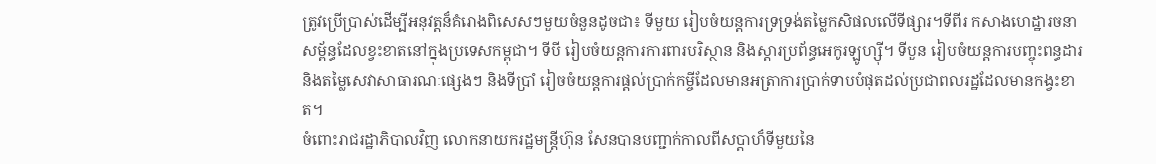ត្រូវប្រើប្រាស់ដើម្បីអនុវត្តន៏គំរោងពិសេសៗមួយចំនួនដូចជា៖ ទីមួយ រៀបចំយន្តការទ្រទ្រង់តម្លៃកសិផលលើទីផ្សារ។ទីពីរ កសាងហេដ្ឋារចនាសម្ព័ន្ធដែលខ្វះខាតនៅក្នុងប្រទេសកម្ពុជា។ ទីបី រៀបចំយន្តការការពារបរិស្ថាន និងស្តារប្រព័ន្ធអេកូរឡូហ្ស៊ី។ ទីបួន រៀបចំយន្តការបញ្ចុះពន្ធដារ និងតម្លៃសេវាសាធារណៈផ្សេងៗ និងទីប្រាំ រៀចចំយន្តការផ្តល់ប្រាក់កម្ចីដែលមានអត្រាការប្រាក់ទាបបំផុតដល់ប្រជាពលរដ្ឋដែលមានកង្វះខាត។
ចំពោះរាជរដ្ឋាភិបាលវិញ លោកនាយករដ្ឋមន្រ្តីហ៊ុន សែនបានបញ្ជាក់កាលពីសប្តាហ៏ទីមួយនៃ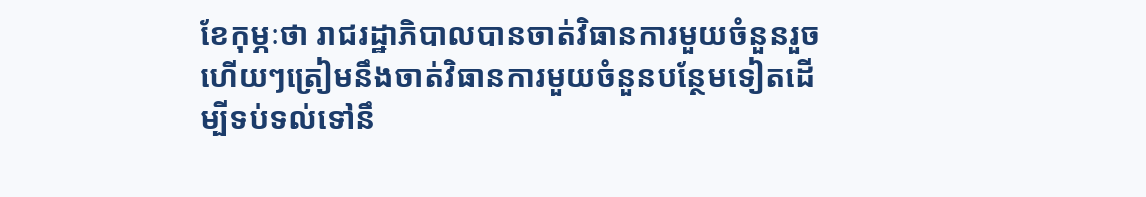ខែកុម្ភៈថា រាជរដ្ឋាភិបាលបានចាត់វិធានការមួយចំនួនរួចហើយៗត្រៀមនឹងចាត់វិធានការមួយចំនួនបន្ថែមទៀតដើម្បីទប់ទល់ទៅនឹ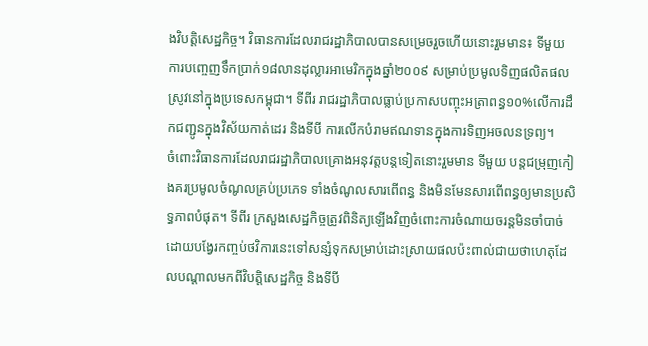ងវិបត្តិសេដ្ឋកិច្ច។ វិធានការដែលរាជរដ្ឋាភិបាលបានសម្រេចរួចហើយនោះរួមមាន៖ ទីមួយ ការបញ្ចេញទឹកប្រាក់១៨លានដុល្លារអាមេរិកក្នុងឆ្នាំ២០០៩ សម្រាប់ប្រមូលទិញផលិតផលស្រូវនៅក្នុងប្រទេសកម្ពុជា។ ទីពីរ រាជរដ្ឋាភិបាលធ្លាប់ប្រកាសបញ្ចុះអត្រាពន្ធ១០%លើការដឹកជញ្ជូនក្នុងវិស័យកាត់ដេរ និងទីបី ការលើកបំរាមឥណទានក្នុងការទិញអចលនទ្រព្យ។
ចំពោះវិធានការដែលរាជរដ្ឋាភិបាលគ្រោងអនុវត្តបន្តទៀតនោះរួមមាន ទីមួយ បន្តជម្រុញកៀងគរប្រមូលចំណូលគ្រប់ប្រភេទ ទាំងចំណូលសារពើពន្ធ និងមិនមែនសារពើពន្ធឲ្យមានប្រសិទ្ធភាពបំផុត។ ទីពីរ ក្រសួងសេដ្ឋកិច្ចត្រូវពិនិត្យឡើងវិញចំពោះការចំណាយចរន្តមិនចាំបាច់ដោយបង្វែរកញ្ចប់ថវិការនេះទៅសន្សំទុកសម្រាប់ដោះស្រាយផលប៉ះពាល់ជាយថាហេតុដែលបណ្តាលមកពីវិបត្តិសេដ្ឋកិច្ច និងទីបី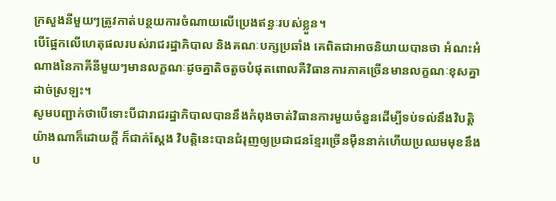ក្រសួងនីមួយៗត្រូវកាត់បន្ថយការចំណាយលើប្រេងឥន្ធៈរបស់ខ្លួន។
បើផ្អែកលើហេតុផលរបស់រាជរដ្ឋាភិបាល និងគណៈបក្សប្រឆាំង គេពិតជាអាចនិយាយបានថា អំណះអំណាងនៃភាគីនីមួយៗមានលក្ខណៈដូចគ្នាតិចតួចបំផុតពោលគឺវិធានការភាគច្រើនមានលក្ខណៈខុសគ្នាដាច់ស្រឡះ។
សូមបញ្ជាក់ថាបើទោះបីជារាជរដ្ឋាភិបាលបាននឹងកំពុងចាត់វិធានការមួយចំនួនដើម្បីទប់ទល់នឹងវិបត្តិយ៉ាងណាក៏ដោយក្តី ក៏ជាក់សែ្តង វិបត្តិនេះបានជំរុញឲ្យប្រជាជនខ្មែរច្រើនម៉ឺននាក់ហើយប្រឈមមុខនឹងប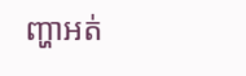ញ្ហាអត់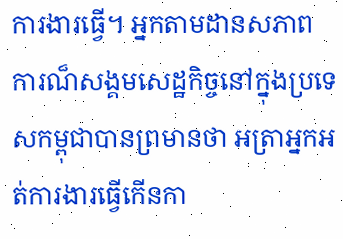ការងារធ្វើ។ អ្នកតាមដានសភាពការណ៏សង្គមសេដ្ឋកិច្ចនៅក្នុងប្រទេសកម្ពុជាបានព្រមានថា អត្រាអ្នកអត់ការងារធ្វើកើនកា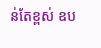ន់តែខ្ពស់ ឧប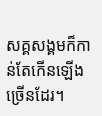សគ្គសង្គមក៏កាន់តែកើនឡើងច្រើនដែរ។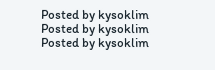Posted by kysoklim
Posted by kysoklim
Posted by kysoklim